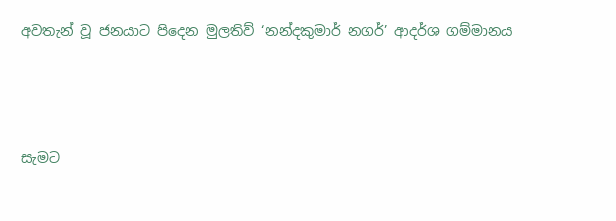අවතැන් වූ ජනයාට පිදෙන මුලතිව් ‘නන්දකුමාර් නගර්’ ආදර්ශ ගම්මානය




සැමට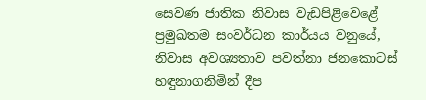සෙවණ ජාතික නිවාස වැඩපිළිවෙළේ ප්‍රමුඛතම සංවර්ධන කාර්යය වනුයේ, නිවාස අවශ්‍යතාව පවත්නා ජනකොටස් හඳුනාගනිමින් දීප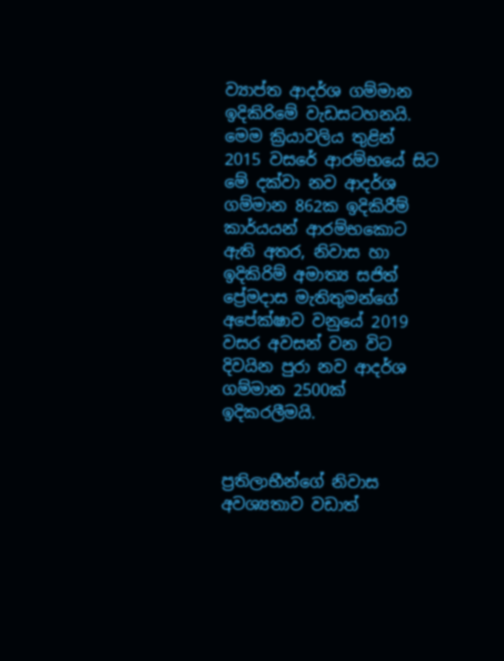ව්‍යාප්ත ආදර්ශ ගම්මාන ඉදිකිරිමේ වැඩසටහනයි. මෙම ක්‍රියාවලිය තුළින් 2015 වසරේ ආරම්භයේ සිට මේ දක්වා නව ආදර්ශ ගම්මාන 862ක ඉදිකිරීම් කාර්යයන් ආරම්භකොට ඇති අතර, නිවාස හා ඉදිකිරිම් අමාත්‍ය සජිත් ප්‍රේමදාස මැතිතුමන්ගේ අපේක්ෂාව වනුයේ 2019 වසර අවසන් වන විට දිවයින පුරා නව ආදර්ශ ගම්මාන 2500ක් ඉදිකරලීමයි.


ප්‍රතිලාභීන්ගේ නිවාස අවශ්‍යතාව වඩාත්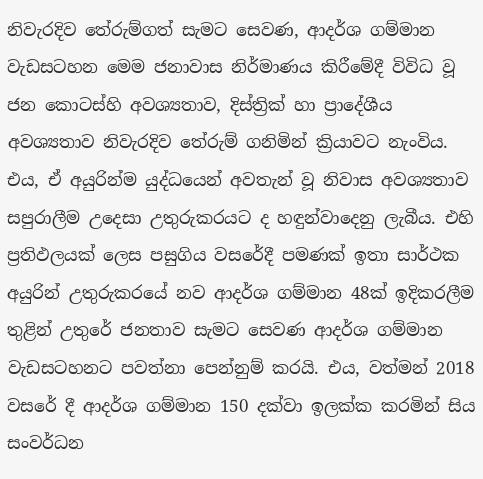නිවැරදිව තේරුම්ගත් සැමට සෙවණ, ආදර්ශ ගම්මාන වැඩසටහන මෙම ජනාවාස නිර්මාණය කිරීමේදී විවිධ වූ ජන කොටස්හි අවශ්‍යතාව, දිස්ත්‍රික් හා ප්‍රාදේශීය අවශ්‍යතාව නිවැරදිව තේරුම් ගනිමින් ක්‍රියාවට නැංවිය. එය, ඒ අයුරින්ම යුද්ධයෙන් අවතැන් වූ නිවාස අවශ්‍යතාව සපුරාලීම උදෙසා උතුරුකරයට ද හඳුන්වාදෙනු ලැබීය. එහි ප්‍රතිඵලයක් ලෙස පසුගිය වසරේදී පමණක් ඉතා සාර්ථක අයුරින් උතුරුකරයේ නව ආදර්ශ ගම්මාන 48ක් ඉදිකරලීම තුළින් උතුරේ ජනතාව සැමට සෙවණ ආදර්ශ ගම්මාන වැඩසටහනට පවත්නා පෙන්නුම් කරයි. එය, වත්මන් 2018 වසරේ දී ආදර්ශ ගම්මාන 150 දක්වා ඉලක්ක කරමින් සිය සංවර්ධන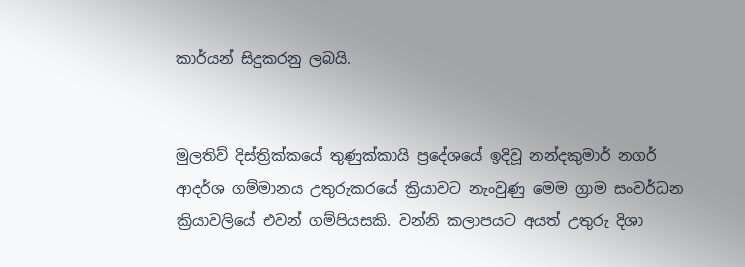කාර්යන් සිදුකරනු ලබයි.


මුලතිව් දිස්ත්‍රික්කයේ තුණුක්කායි ප්‍රදේශයේ ඉදිවූ නන්දකුමාර් නගර් ආදර්ශ ගම්මානය උතුරුකරයේ ක්‍රියාවට නැංවුණු මෙම ග්‍රාම සංවර්ධන ක්‍රියාවලියේ එවන් ගම්පියසකි. වන්නි කලාපයට අයත් උතුරු දිශා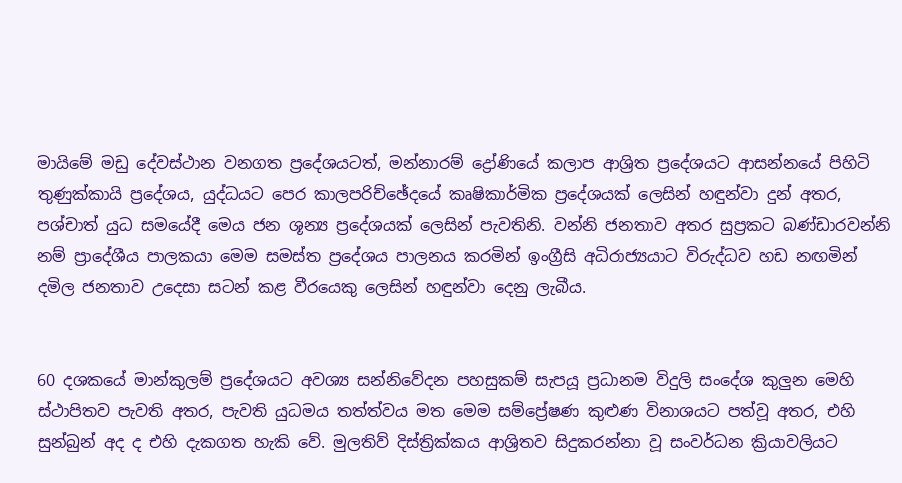මායිමේ මඩු දේවස්ථාන වනගත ප්‍රදේශයටත්, මන්නාරම් ද්‍රෝණියේ කලාප ආශ්‍රිත ප්‍රදේශයට ආසන්නයේ පිහිටි තුණුක්කායි ප්‍රදේශය, යුද්ධයට පෙර කාලපරිච්ඡේදයේ කෘෂිකාර්මික ප්‍රදේශයක් ලෙසින් හඳුන්වා දුන් අතර, පශ්චාත් යුධ සමයේදී මෙය ජන ශූන්‍ය ප්‍රදේශයක් ලෙසින් පැවතිනි. වන්නි ජනතාව අතර සුප්‍රකට බණ්ඩාරවන්නි නම් ප්‍රාදේශීය පාලකයා මෙම සමස්ත ප්‍රදේශය පාලනය කරමින් ඉංග්‍රීසි අධිරාජ්‍යයාට විරුද්ධව හඩ නඟමින් දමිල ජනතාව උදෙසා සටන් කළ වීරයෙකු ලෙසින් හඳුන්වා දෙනු ලැබීය.


60 දශකයේ මාන්කුලම් ප්‍රදේශයට අවශ්‍ය සන්නිවේදන පහසුකම් සැපයූ ප්‍රධානම විදුලි සංදේශ කුලුන මෙහි ස්ථාපිතව පැවති අතර, පැවති යුධමය තත්ත්වය මත මෙම සම්ප්‍රේෂණ කුළුණ විනාශයට පත්වූ අතර, එහි සුන්බුන් අද ද එහි දැකගත හැකි වේ. මුලතිව් දිස්ත්‍රික්කය ආශ්‍රිතව සිදුකරන්නා වූ සංවර්ධන ක්‍රියාවලියට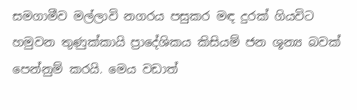සමගාමීව මල්ලාවි නගරය පසුකර මඳ දුරක් ගියවිට හමුවන තුණුක්කායි ප්‍රාදේශිකය කිසියම් ජන ශූන්‍ය බවක් පෙන්නුම් කරයි. මෙය වඩාත්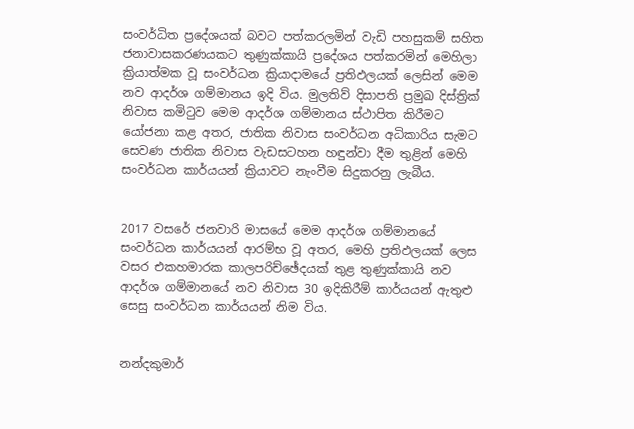සංවර්ධිත ප්‍රදේශයක් බවට පත්කරලමින් වැඩි පහසුකම් සහිත ජනාවාසකරණයකට තුණුක්කායි ප්‍රදේශය පත්කරමින් මෙහිලා ක්‍රියාත්මක වූ සංවර්ධන ක්‍රියාදාමයේ ප්‍රතිඵලයක් ලෙසින් මෙම නව ආදර්ශ ගම්මානය ඉදි විය. මුලතිව් දිසාපති ප්‍රමුඛ දිස්ත්‍රික් නිවාස කමිටුව මෙම ආදර්ශ ගම්මානය ස්ථාපිත කිරීමට යෝජනා කළ අතර, ජාතික නිවාස සංවර්ධන අධිකාරිය සැමට සෙවණ ජාතික නිවාස වැඩසටහන හඳුන්වා දීම තුළින් මෙහි සංවර්ධන කාර්යයන් ක්‍රියාවට නැංවීම සිදුකරනු ලැබීය.


2017 වසරේ ජනවාරි මාසයේ මෙම ආදර්ශ ගම්මානයේ සංවර්ධන කාර්යයන් ආරම්භ වූ අතර, මෙහි ප්‍රතිඵලයක් ලෙස වසර එකහමාරක කාලපරිච්ඡේදයක් තුළ තුණුක්කායි නව ආදර්ශ ගම්මානයේ නව නිවාස 30 ඉදිකිරීම් කාර්යයන් ඇතුළු සෙසු සංවර්ධන කාර්යයන් නිම විය.


නන්දකුමාර්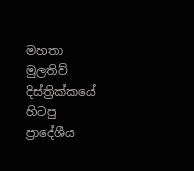මහතා මුලතිව් දිස්ත්‍රික්කයේ හිටපු ප්‍රාදේශීය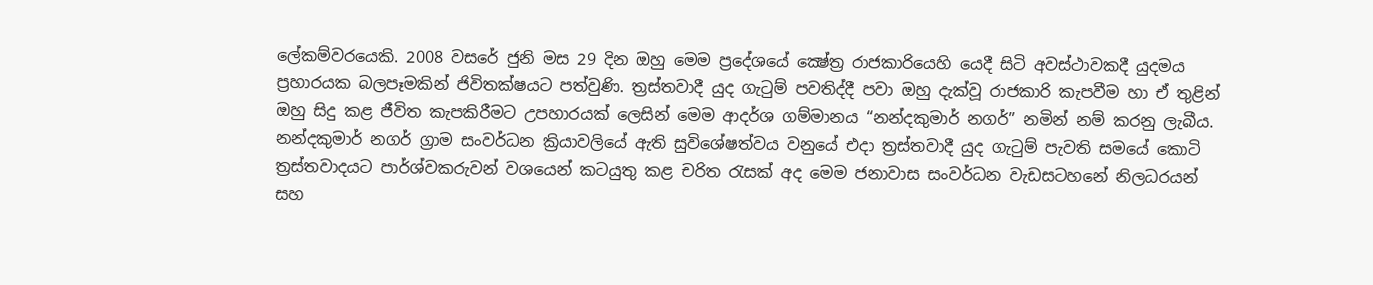ලේකම්වරයෙකි. 2008 වසරේ ජුනි මස 29 දින ඔහු මෙම ප්‍රදේශයේ ක්‍ෂේත්‍ර රාජකාරියෙහි යෙදී සිටි අවස්ථාවකදී යුදමය ප්‍රහාරයක බලපෑමකින් ජිවිතක්ෂයට පත්වුණි. ත්‍රස්තවාදී යුද ගැටුම් පවතිද්දී පවා ඔහු දැක්වූ රාජකාරි කැපවීම හා ඒ තුළින් ඔහු සිදු කළ ජීවිත කැපකිරීමට උපහාරයක් ලෙසින් මෙම ආදර්ශ ගම්මානය “නන්දකුමාර් නගර්” නමින් නම් කරනු ලැබීය. නන්දකුමාර් නගර් ග්‍රාම සංවර්ධන ක්‍රියාවලියේ ඇති සුවිශේෂත්වය වනුයේ එද‌ා ත්‍රස්තවාදී යුද ගැටුම් පැවති සමයේ කොටි ත්‍රස්තවාදයට පාර්ශ්වකරුවන් වශයෙන් කටයුතු කළ චරිත රැසක් අද මෙම ජනාවාස සංවර්ධන වැඩසටහනේ නිලධරයන් සහ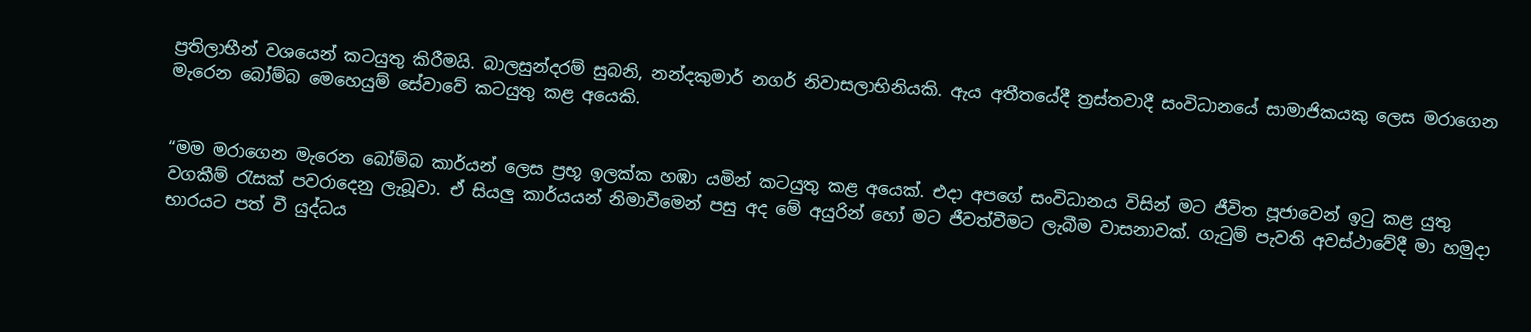ප්‍රතිලාභීන් වශයෙන් කටයුතු කිරීමයි. බාලසුන්දරම් සුබනි, නන්දකුමාර් නගර් නිවාසලාභිනියකි. ඇය අතීතයේදී ත්‍රස්තවාදී සංවිධානයේ සාමාජිකයකු ලෙස මරාගෙන මැරෙන බෝම්බ මෙහෙයුම් සේවාවේ කටයුතු කළ අයෙකි.


“මම මරාගෙන මැරෙන බෝම්බ කාර්යන් ලෙස ප්‍රභූ ඉලක්ක හඹා යමින් කටයුතු කළ අයෙක්. එදා අපගේ සංවිධානය විසින් මට ජීවිත පූජාවෙන් ඉටු කළ යුතු වගකීම් රැසක් පවරාදෙනු ලැබූවා. ඒ සියලු කාර්යයන් නිමාවීමෙන් පසු අද මේ අයුරින් හෝ මට ජීවත්වීමට ලැබීම වාසනාවක්. ගැටුම් පැවති අවස්ථාවේදී මා හමුද‌ා භාරයට පත් වී යුද්ධය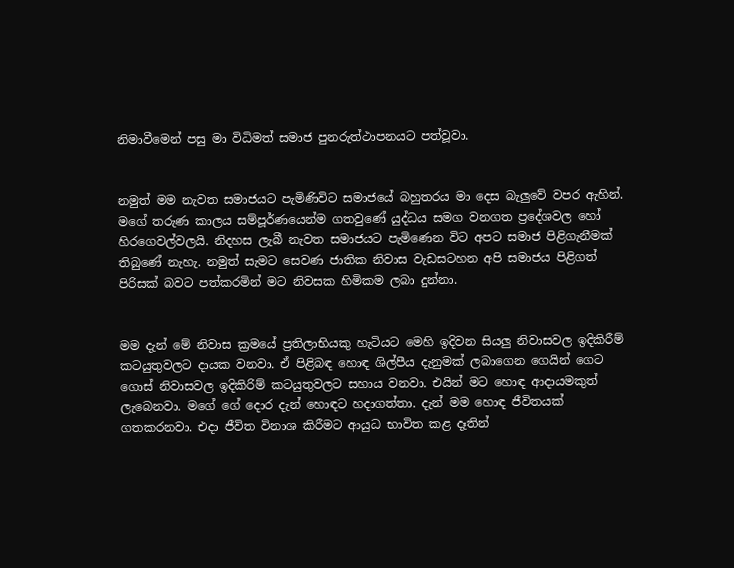නිමාවීමෙන් පසු මා විධිමත් සමාජ පුනරුත්ථාපනයට පත්වූවා.


නමුත් මම නැවත සමාජයට පැමිණිවිට සමාජයේ බහුතරය මා දෙස බැලුවේ වපර ඇහින්. මගේ තරුණ කාලය සම්පූර්ණයෙන්ම ගතවුණේ යුද්ධය සමග වනගත ප්‍රදේශවල හෝ හිරගෙවල්වලයි. නිදහස ලැබී නැවත සමාජයට පැමිණෙන විට අපට සමාජ පිළිගැනීමක් තිබුණේ නැහැ. නමුත් සැමට සෙවණ ජාතික නිවාස වැඩසටහන අපි සමාජය පිළිගත් පිරිසක් බවට පත්කරමින් මට නිවසක හිමිකම ලබා දුන්නා.


මම දැන් මේ නිවාස ක්‍රමයේ ප්‍රතිලාභියකු හැටියට මෙහි ඉදිවන සියලු නිවාසවල ඉදිකිරීම් කටයුතුවලට ද‌ායක වනවා. ඒ පිළිබඳ හොඳ ශිල්පීය දැනුමක් ලබාගෙන ගෙයින් ගෙට ගොස් නිවාසවල ඉදිකිරිම් කටයුතුවලට සහාය වනවා. එයින් මට හොඳ ආදායමකුත් ලැබෙනවා. මගේ ගේ දොර දැන් හොඳට හදාගත්තා. දැන් මම හොඳ ජීවිතයක් ගතකරනවා. එදා ජීවිත විනාශ කිරීමට ආයුධ භාවිත කළ දෑතින්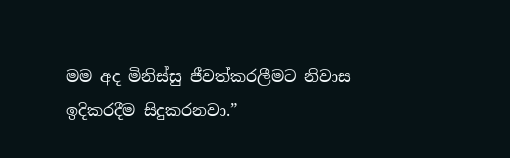මම අද මිනිස්සු ජීවත්කරලීමට නිවාස ඉදිකරදීම සිදුකරනවා.”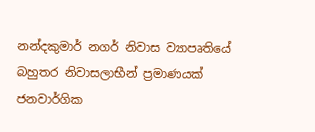නන්දකුමාර් නගර් නිවාස ව්‍යාපෘතියේ බහුතර නිවාසලාභීන් ප්‍රමාණයක් ජනවාර්ගික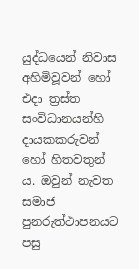යුද්ධයෙන් නිවාස අහිමිවූවන් හෝ එදා ත්‍රස්ත සංවිධානයන්හි දායකකරුවන් හෝ හිතවතුන් ය. ඔවුන් නැවත සමාජ පුනරුත්ථාපනයට පසු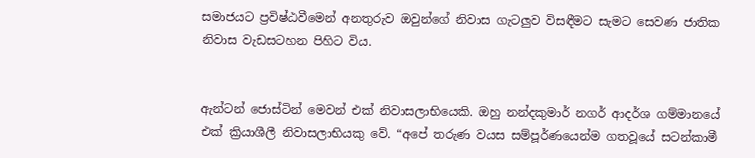සමාජයට ප්‍රවිෂ්ඨවීමෙන් අනතුරුව ඔවුන්ගේ නිවාස ගැටලුව විසඳීමට සැමට සෙවණ ජාතික නිවාස වැඩසටහන පිහිට විය.


ඇන්ටන් ජොස්ටින් මෙවන් එක් නිවාසලාභියෙකි. ඔහු නන්දකුමාර් නගර් ආදර්ශ ගම්මානයේ එක් ක්‍රියාශීලී නිවාසලාභියකු වේ. “අපේ තරුණ වයස සම්පූර්ණයෙන්ම ගතවූයේ සටන්කාමී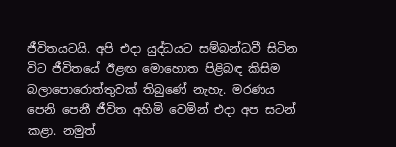ජීවිතයටයි. අපි එදා යුද්ධයට සම්බන්ධවී සිටින විට ජීවිතයේ ඊළඟ මොහොත පිළිබඳ කිසිම බලාපොරොත්තුවක් තිබුණේ නැහැ. මරණය පෙනි පෙනී ජීවිත අහිමි වෙමින් එදා අප සටන් කළා. නමුත්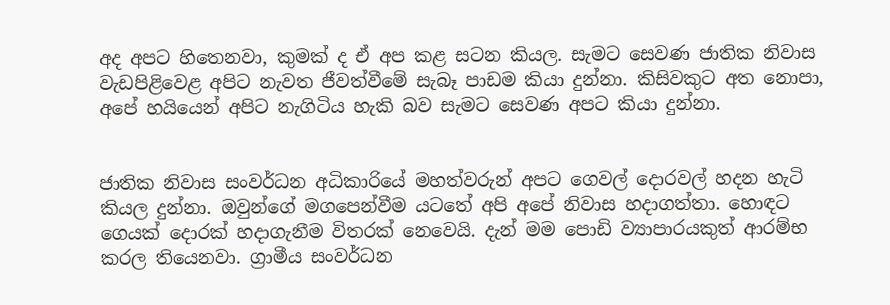අද අපට හිතෙනවා, කුමක් ද ඒ අප කළ සටන කියල. සැමට සෙවණ ජාතික නිවාස වැඩපිළිවෙළ අපිට නැවත ජීවත්වීමේ සැබෑ පාඩම කියා දුන්නා. කිසිවකුට අත නොපා, අපේ හයියෙන් අපිට නැගිටිය හැකි බව සැමට සෙවණ අපට කියා දුන්නා.


ජාතික නිවාස සංවර්ධන අධිකාරියේ මහත්වරුන් අපට ගෙවල් දොරවල් හදන හැටි කියල දුන්නා. ඔවුන්ගේ මගපෙන්වීම යටතේ අපි අපේ නිවාස හදාගත්තා. හොඳට ගෙයක් දොරක් හදාගැනීම විතරක් නෙවෙයි. දැන් මම පොඩි ව්‍යාපාරයකුත් ආරම්භ කරල තියෙනවා. ග්‍රාමීය සංවර්ධන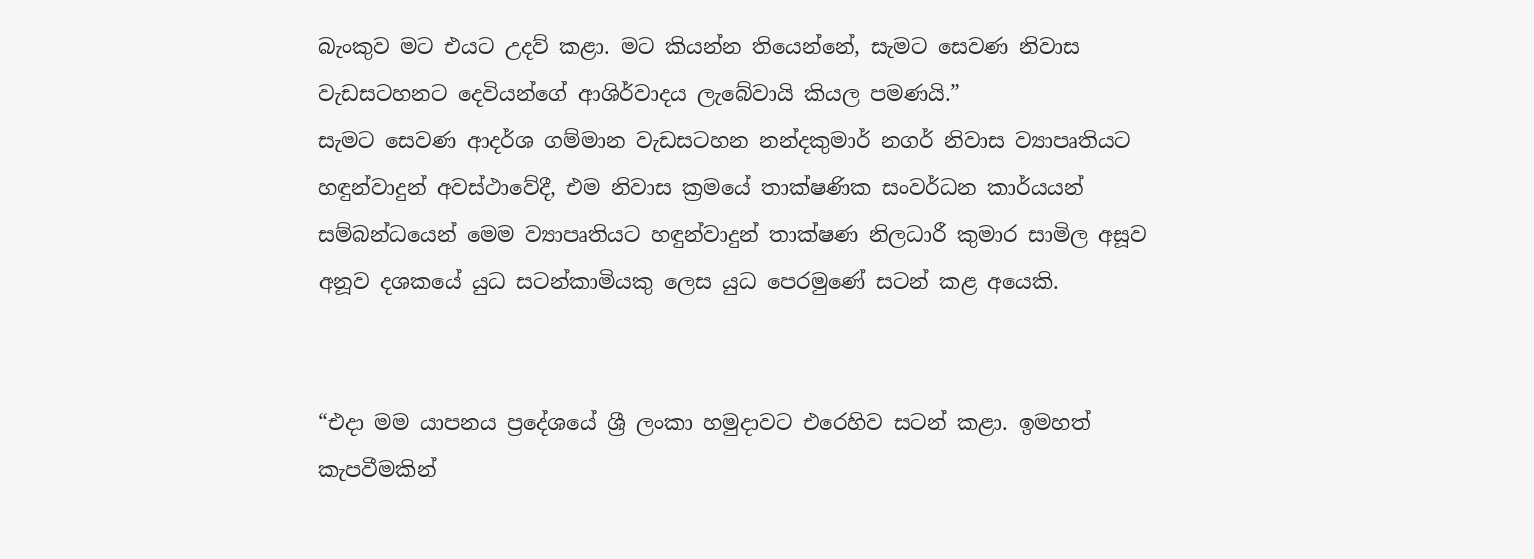බැංකුව මට එයට උදව් කළා. මට කියන්න තියෙන්නේ, සැමට සෙවණ නිවාස වැඩසටහනට දෙවියන්ගේ ආශිර්වාදය ලැබේවායි කියල පමණයි.”
සැමට සෙවණ ආදර්ශ ගම්මාන වැඩසටහන නන්දකුමාර් නගර් නිවාස ව්‍යාපෘතියට හඳුන්වාදුන් අවස්ථාවේදී, එම නිවාස ක්‍රමයේ තාක්ෂණික සංවර්ධන කාර්යයන් සම්බන්ධයෙන් මෙම ව්‍යාපෘතියට හඳුන්වාදුන් තාක්ෂණ නිලධාරී කුමාර සාමිල අසූව අනූව දශකයේ යුධ සටන්කාමියකු ලෙස යුධ පෙරමුණේ සටන් කළ අයෙකි.


“එදා මම යාපනය ප්‍රදේශයේ ශ්‍රී ලංකා හමුදාවට එරෙහිව සටන් කළා. ඉමහත් කැපවීමකින්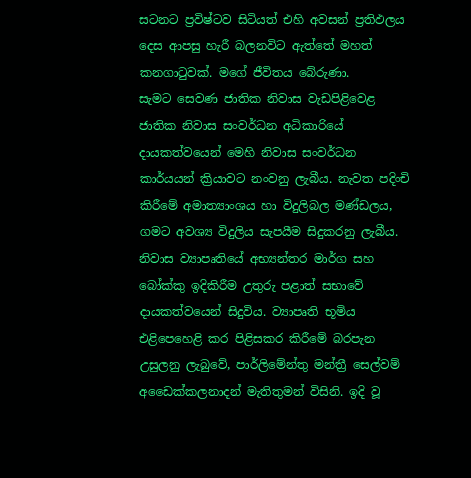සටනට ප්‍රවිෂ්ටව සිටියත් එහි අවසන් ප්‍රතිඵලය දෙස ආපසු හැරී බලනවිට ඇත්තේ මහත් කනගාටුවක්. මගේ ජීවිතය බේරුණා.
සැමට සෙවණ ජාතික නිවාස වැඩපිළිවෙළ ජාතික නිවාස සංවර්ධන අධිකාරියේ ද‌ායකත්වයෙන් මෙහි නිවාස සංවර්ධන කාර්යයන් ක්‍රියාවට නංවනු ලැබීය. නැවත පදිංචි කිරීමේ අමාත්‍යාංශය හා විදුලිබල මණ්ඩලය, ගමට අවශ්‍ය විදුලිය සැපයීම සිදුකරනු ලැබීය. නිවාස ව්‍යාපෘතියේ අභ්‍යන්තර මාර්ග සහ බෝක්කු ඉදිකිරීම උතුරු පළාත් සභාවේ දායකත්වයෙන් සිදුවිය. ව්‍යාපෘති භූමිය එළිපෙහෙළි කර පිළිසකර කිරීමේ බරපැන උසුලනු ලැබුවේ, පාර්ලිමේන්තු මන්ත්‍රී සෙල්වම් අඩෛක්කලනාදන් මැතිතුමන් විසිනි. ඉදි වූ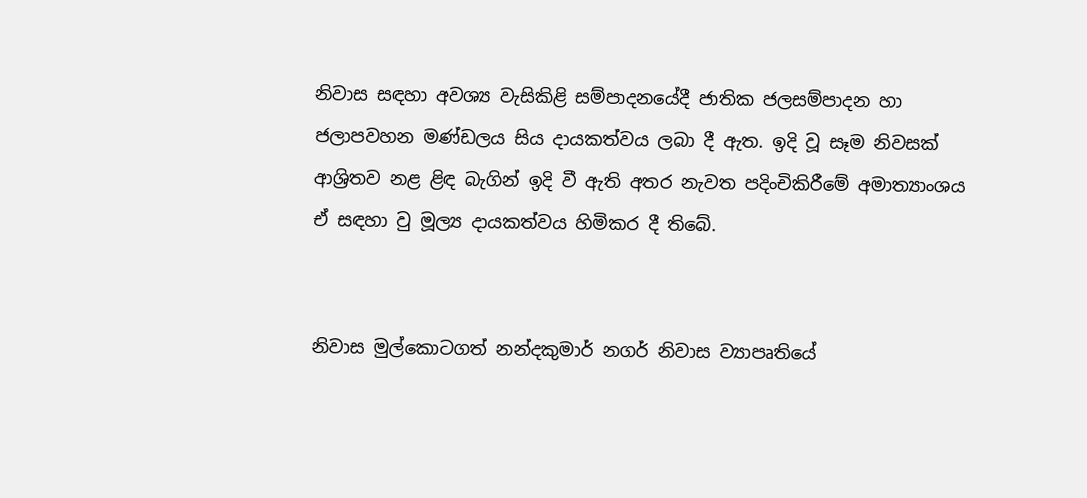නිවාස සඳහා අවශ්‍ය වැසිකිළි සම්පාදනයේදී ජාතික ජලසම්පාදන හා ජලාපවහන මණ්ඩලය සිය ද‌ායකත්වය ලබා දී ඇත. ඉදි වූ සෑම නිවසක් ආශ්‍රිතව නළ ළිඳ බැගින් ඉදි වී ඇති අතර නැවත පදිංචිකිරීමේ අමාත්‍යාංශය ඒ සඳහා වු මූල්‍ය දායකත්වය හිමිකර දී තිබේ.


නිවාස මුල්කොටගත් නන්දකුමාර් නගර් නිවාස ව්‍යාපෘතියේ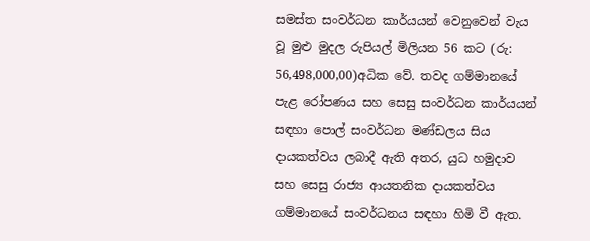සමස්ත සංවර්ධන කාර්යයන් වෙනුවෙන් වැය වූ මුළු මුදල රුපියල් මිලියන 56 කට (රු: 56,498,000,00)අධික වේ. තවද ගම්මානයේ පැළ රෝපණය සහ සෙසු සංවර්ධන කාර්යයන් සඳහා පොල් සංවර්ධන මණ්ඩලය සිය දායකත්වය ලබාදී ඇති අතර, යුධ හමුදාව සහ සෙසු රාජ්‍ය ආයතනික දායකත්වය ගම්මානයේ සංවර්ධනය සඳහා හිමි වී ඇත.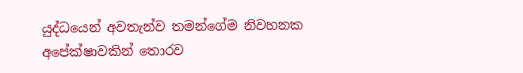යුද්ධයෙන් අවතැන්ව තමන්ගේම නිවහනක අපේක්ෂාවකින් තොරව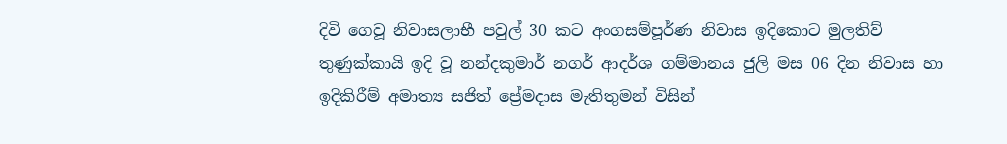දිවි ගෙවූ නිවාසලාභී පවුල් 30 කට අංගසම්පූර්ණ නිවාස ඉදිකොට මුලතිව් තුණුක්කායි ඉදි වූ නන්දකුමාර් නගර් ආදර්ශ ගම්මානය ජුලි මස 06 දින නිවාස හා ඉදිකිරීම් අමාත්‍ය සජිත් ප්‍රේමදාස මැතිතුමන් විසින්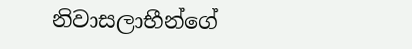නිවාසලාභීන්ගේ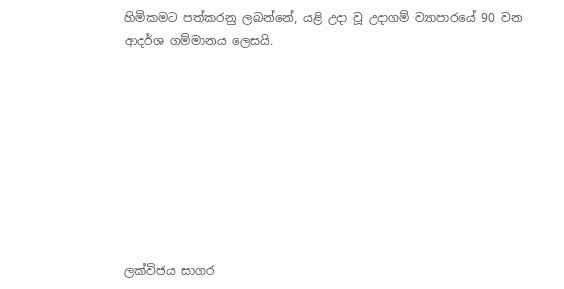හිමිකමට පත්කරනු ලබන්නේ, යළි උදා වූ උදාගම් ව්‍යාපාරයේ 90 වන ආදර්ශ ගම්මානය ලෙසයි.









ලක්විජය සාගර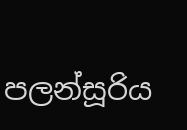පලන්සූරිය